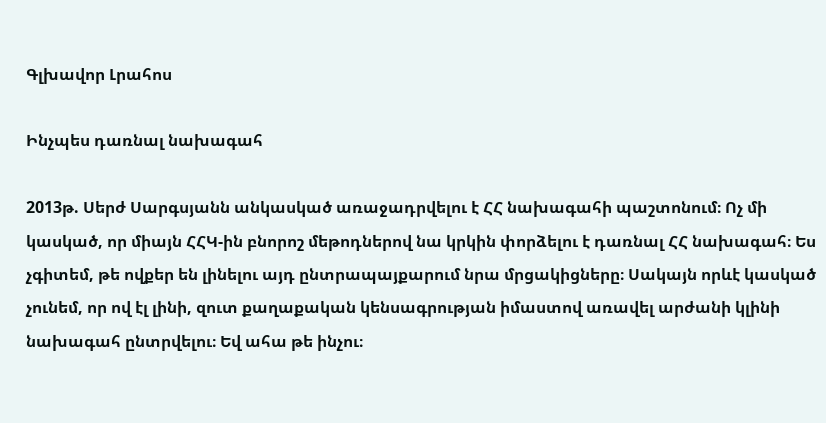Գլխավոր Լրահոս

Ինչպես դառնալ նախագահ

2013թ. Սերժ Սարգսյանն անկասկած առաջադրվելու է ՀՀ նախագահի պաշտոնում։ Ոչ մի կասկած, որ միայն ՀՀԿ-ին բնորոշ մեթոդներով նա կրկին փորձելու է դառնալ ՀՀ նախագահ։ Ես չգիտեմ, թե ովքեր են լինելու այդ ընտրապայքարում նրա մրցակիցները։ Սակայն որևէ կասկած չունեմ, որ ով էլ լինի, զուտ քաղաքական կենսագրության իմաստով առավել արժանի կլինի նախագահ ընտրվելու։ Եվ ահա թե ինչու։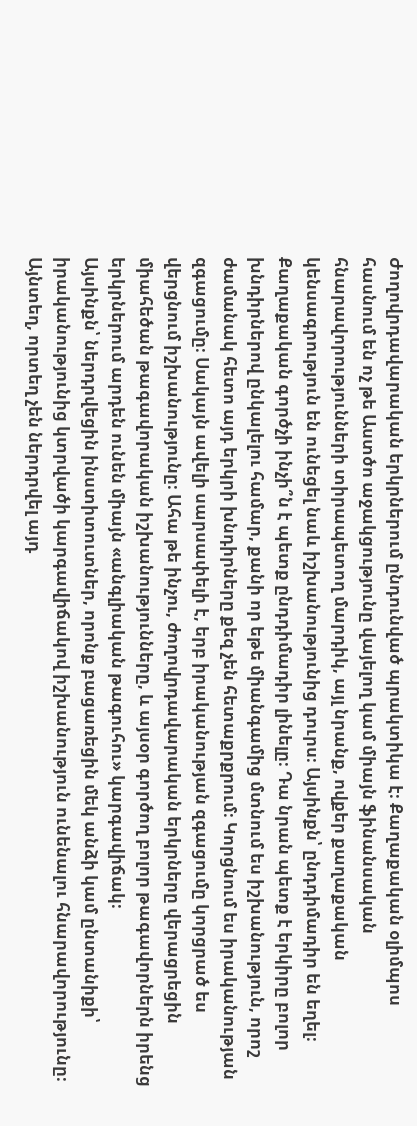Ժողովրդավարական երկրներում ընդունված պրակտիկա է։ Քաղաքական օլիմպոս հասնում են ոչ թե Աստծո աջակցությունը վայելող կամ միայն ֆինանսական հնարավորությունների տիրապետող մարդիկ, այլ նրանք, ովքեր քաղաքական կենսագրություն են ունեցել նաև իշխանությունից դուրս։ Այսինքն՝ ընդդիմադիր են եղել։ Քաղաքական գործչի ինչի՞ն է պետք ընդդիմադիր լինելը։ Դա նրան պետք է երկիրը բոլոր խնդիրներով ընկալելու համար, քանի որ եթե միանգամից մտնում ես իշխանություն, որոշ ժամանակ հետո այդ երկրի խնդիրները քեզ չեն հետաքրքրում։ Կորցնում ես իրականության զգացումը։ Սակայն ավելի սարսափելի է, երբ իրականության զգացումը կորցրած ես վերցնում իշխանությունը։ Ահա թե ինչու, ժողովրդավարական երկրները վերացրեցին միահեծան թագավորական իշխանությունները, և այսօր գործող բոլոր թագավորներն իրենց երկրներում արդեն ունեն միայն «անգլիական թագուհու» կարգավիճակ։
Այսինքն՝ ներդրվեցին ինստիտուտներ, որոնք բացառեցին մեկ անձի կամ ընտանիքի՝ իրականությունից կտրվածի կարգավիճակով իշխանություն ունենալու հնարավորությունը։ Այնտեղ, որտեղ չեն ներդրվել այդ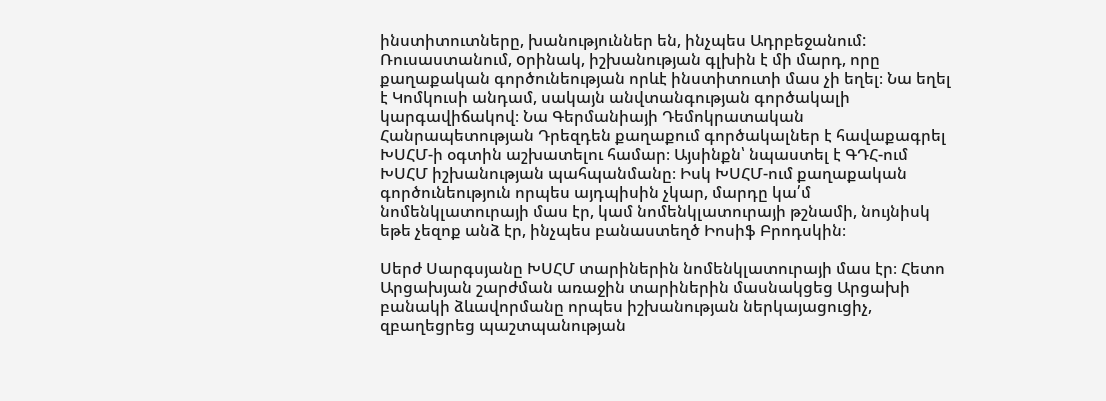ինստիտուտները, խանություններ են, ինչպես Ադրբեջանում: Ռուսաստանում, oրինակ, իշխանության գլխին է մի մարդ, որը քաղաքական գործունեության որևէ ինստիտուտի մաս չի եղել։ Նա եղել է Կոմկուսի անդամ, սակայն անվտանգության գործակալի կարգավիճակով։ Նա Գերմանիայի Դեմոկրատական Հանրապետության Դրեզդեն քաղաքում գործակալներ է հավաքագրել ԽՍՀՄ-ի օգտին աշխատելու համար։ Այսինքն՝ նպաստել է ԳԴՀ-ում ԽՍՀՄ իշխանության պահպանմանը։ Իսկ ԽՍՀՄ-ում քաղաքական գործունեություն որպես այդպիսին չկար, մարդը կա՛մ նոմենկլատուրայի մաս էր, կամ նոմենկլատուրայի թշնամի, նույնիսկ եթե չեզոք անձ էր, ինչպես բանաստեղծ Իոսիֆ Բրոդսկին։

Սերժ Սարգսյանը ԽՍՀՄ տարիներին նոմենկլատուրայի մաս էր։ Հետո Արցախյան շարժման առաջին տարիներին մասնակցեց Արցախի բանակի ձևավորմանը որպես իշխանության ներկայացուցիչ, զբաղեցրեց պաշտպանության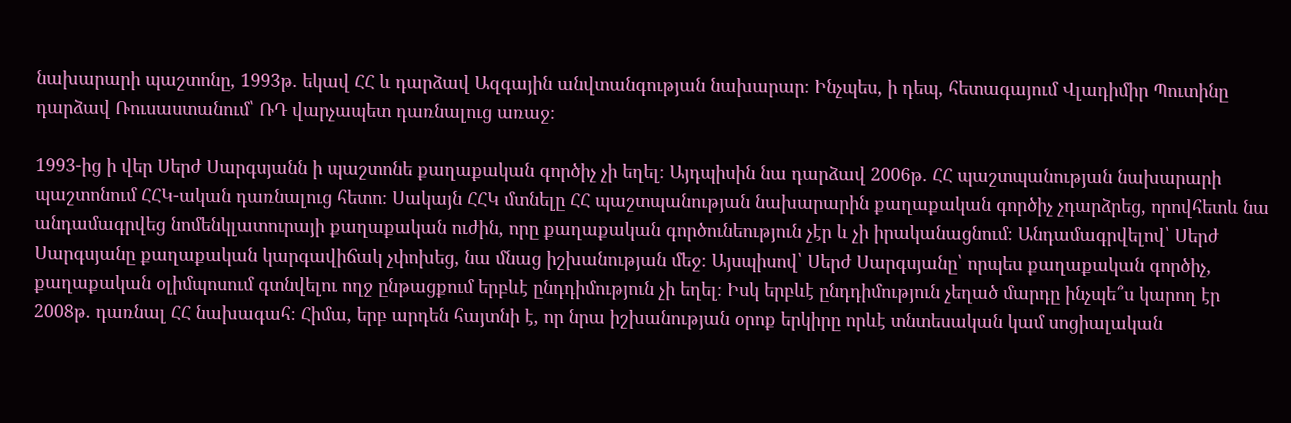նախարարի պաշտոնը, 1993թ. եկավ ՀՀ և դարձավ Ազգային անվտանգության նախարար։ Ինչպես, ի դեպ, հետագայում Վլադիմիր Պուտինը դարձավ Ռուսաստանում՝ ՌԴ վարչապետ դառնալուց առաջ։

1993-ից ի վեր Սերժ Սարգսյանն ի պաշտոնե քաղաքական գործիչ չի եղել։ Այդպիսին նա դարձավ 2006թ. ՀՀ պաշտպանության նախարարի պաշտոնում ՀՀԿ-ական դառնալուց հետո։ Սակայն ՀՀԿ մտնելը ՀՀ պաշտպանության նախարարին քաղաքական գործիչ չդարձրեց, որովհետև նա անդամագրվեց նոմենկլատուրայի քաղաքական ուժին, որը քաղաքական գործունեություն չէր և չի իրականացնում։ Անդամագրվելով՝ Սերժ Սարգսյանը քաղաքական կարգավիճակ չփոխեց, նա մնաց իշխանության մեջ։ Այսպիսով՝ Սերժ Սարգսյանը՝ որպես քաղաքական գործիչ, քաղաքական օլիմպոսում գտնվելու ողջ ընթացքում երբևէ ընդդիմություն չի եղել։ Իսկ երբևէ ընդդիմություն չեղած մարդը ինչպե՞ս կարող էր 2008թ. դառնալ ՀՀ նախագահ։ Հիմա, երբ արդեն հայտնի է, որ նրա իշխանության օրոք երկիրը որևէ տնտեսական կամ սոցիալական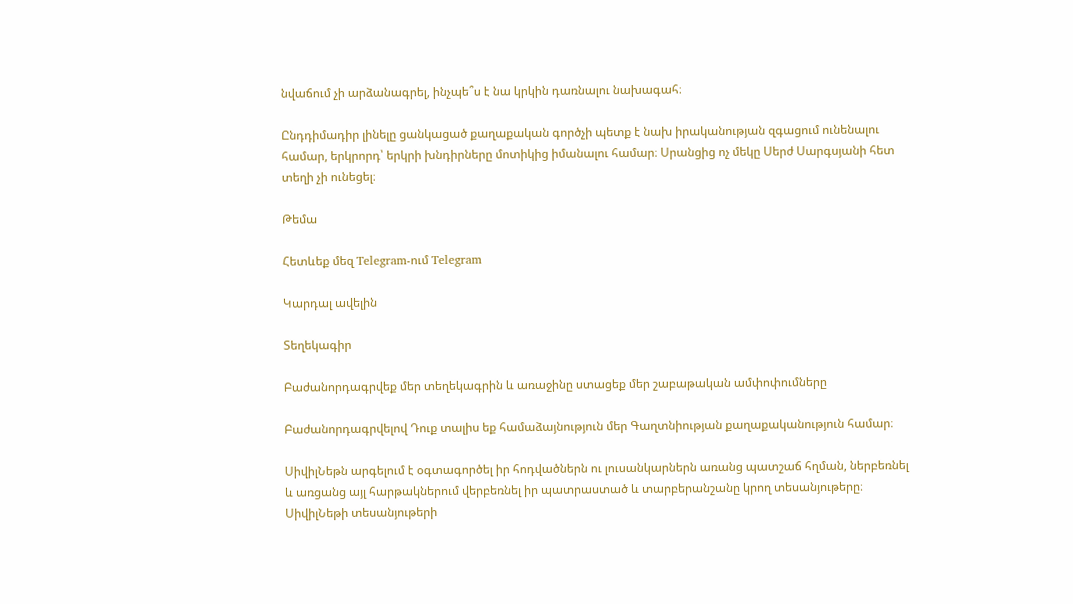նվաճում չի արձանագրել, ինչպե՞ս է նա կրկին դառնալու նախագահ։

Ընդդիմադիր լինելը ցանկացած քաղաքական գործչի պետք է նախ իրականության զգացում ունենալու համար, երկրորդ՝ երկրի խնդիրները մոտիկից իմանալու համար։ Սրանցից ոչ մեկը Սերժ Սարգսյանի հետ տեղի չի ունեցել։

Թեմա

Հետևեք մեզ Telegram-ում Telegram

Կարդալ ավելին

Տեղեկագիր

Բաժանորդագրվեք մեր տեղեկագրին և առաջինը ստացեք մեր շաբաթական ամփոփումները

Բաժանորդագրվելով Դուք տալիս եք համաձայնություն մեր Գաղտնիության քաղաքականություն համար։

ՍիվիլՆեթն արգելում է օգտագործել իր հոդվածներն ու լուսանկարներն առանց պատշաճ հղման, ներբեռնել և առցանց այլ հարթակներում վերբեռնել իր պատրաստած և տարբերանշանը կրող տեսանյութերը։ ՍիվիլՆեթի տեսանյութերի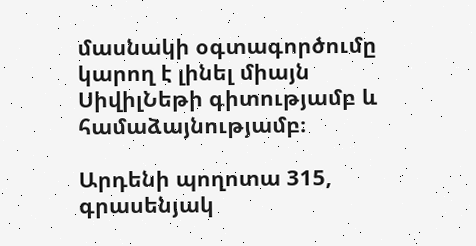մասնակի օգտագործումը կարող է լինել միայն ՍիվիլՆեթի գիտությամբ և համաձայնությամբ։

Արդենի պողոտա 315, գրասենյակ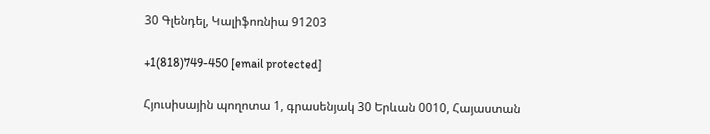30 Գլենդել, Կալիֆոռնիա 91203

+1(818)749-450 [email protected]

Հյուսիսային պողոտա 1, գրասենյակ 30 Երևան 0010, Հայաստան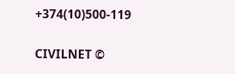+374(10)500-119

CIVILNET ©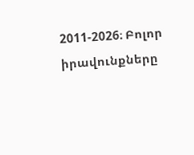2011-2026։ Բոլոր իրավունքները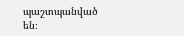պաշտպանված են։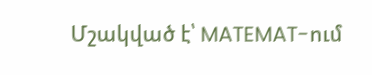Մշակված է՝ MATEMAT-ում